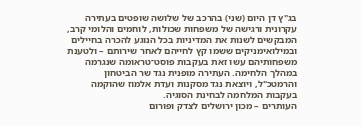בג"ץ דן היום (שני) בהרכב של שלושה שופטים בעתירה עקרונית ורגישה של משפחות שכולות, לוחמים והלומי קרב, המבקשים לשנות את המדיניות בכל הנוגע להכרה בחיילים ובמילואימניקים ששמו קץ לחייהם לאחר שירותם – ולטענת משפחותיהם עשו זאת בעקבות פוסט־טראומה שנגרמה במהלך הלחימה. העתירה מופנית נגד שר הביטחון והרמטכ"ל, ויוצאת נגד מסקנות ועדת אלמוז שהוקמה בעקבות המלחמה לבחינת הסוגיה.
העותרים – מכון ירושלים לצדק ופורום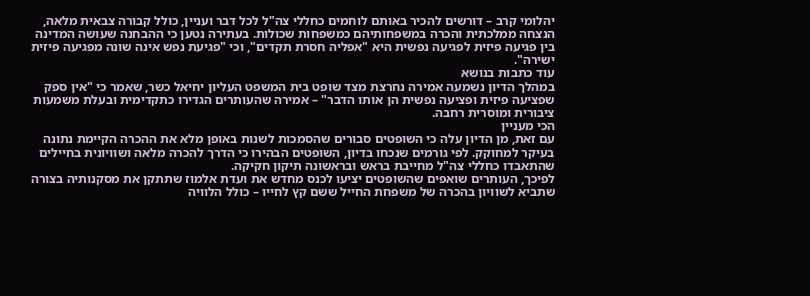יהלומי קרב – דורשים להכיר באותם לוחמים כחללי צה"ל לכל דבר ועניין, כולל קבורה צבאית מלאה, הנצחה ממלכתית והכרה במשפחותיהם כמשפחות שכולות. בעתירה נטען כי ההבחנה שעושה המדינה בין פגיעה פיזית לפגיעה נפשית היא "אפליה חסרת תקדים", וכי "פגיעת נפש אינה שונה מפגיעה פיזית ישירה".
עוד כתבות בנושא
במהלך הדיון נשמעה אמירה נחרצת מצד שופט בית המשפט העליון יחיאל כשר, שאמר כי "אין ספק שפציעה פיזית ופציעה נפשית הן אותו הדבר" – אמירה שהעותרים הגדירו כתקדימית ובעלת משמעות ציבורית ומוסרית רחבה.
הכי מעניין
עם זאת, מן הדיון עלה כי השופטים סבורים שהסמכות לשנות באופן מלא את ההכרה הקיימת נתונה בעיקר למחוקק. לפי גורמים שנכחו בדיון, השופטים הבהירו כי הדרך להכרה מלאה ושוויונית בחיילים שהתאבדו כחללי צה"ל מחייבת בראש ובראשונה תיקון חקיקה.
לפיכך, העותרים שואפים שהשופטים יציעו לכנס מחדש את ועדת אלמוז שתתקן את מסקנותיה בצורה שתביא לשוויון בהכרה של משפחת החייל ששם קץ לחייו – כולל הלוויה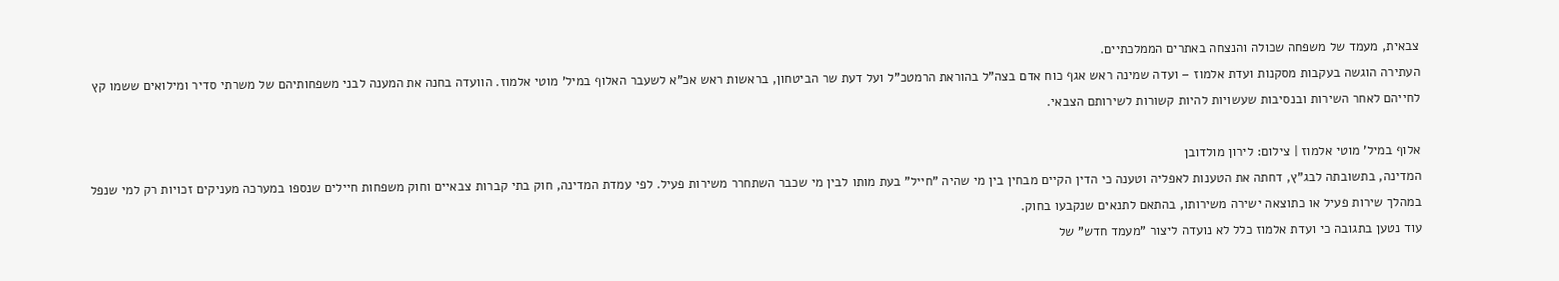צבאית, מעמד של משפחה שכולה והנצחה באתרים הממלכתיים.
העתירה הוגשה בעקבות מסקנות ועדת אלמוז – ועדה שמינה ראש אגף כוח אדם בצה"ל בהוראת הרמטכ"ל ועל דעת שר הביטחון, בראשות ראש אכ"א לשעבר האלוף במיל' מוטי אלמוז. הוועדה בחנה את המענה לבני משפחותיהם של משרתי סדיר ומילואים ששמו קץ לחייהם לאחר השירות ובנסיבות שעשויות להיות קשורות לשירותם הצבאי.

אלוף במיל' מוטי אלמוז | צילום: לירון מולדובן
המדינה, בתשובתה לבג"ץ, דחתה את הטענות לאפליה וטענה כי הדין הקיים מבחין בין מי שהיה "חייל" בעת מותו לבין מי שכבר השתחרר משירות פעיל. לפי עמדת המדינה, חוק בתי קברות צבאיים וחוק משפחות חיילים שנספו במערכה מעניקים זכויות רק למי שנפל במהלך שירות פעיל או כתוצאה ישירה משירותו, בהתאם לתנאים שנקבעו בחוק.
עוד נטען בתגובה כי ועדת אלמוז כלל לא נועדה ליצור "מעמד חדש" של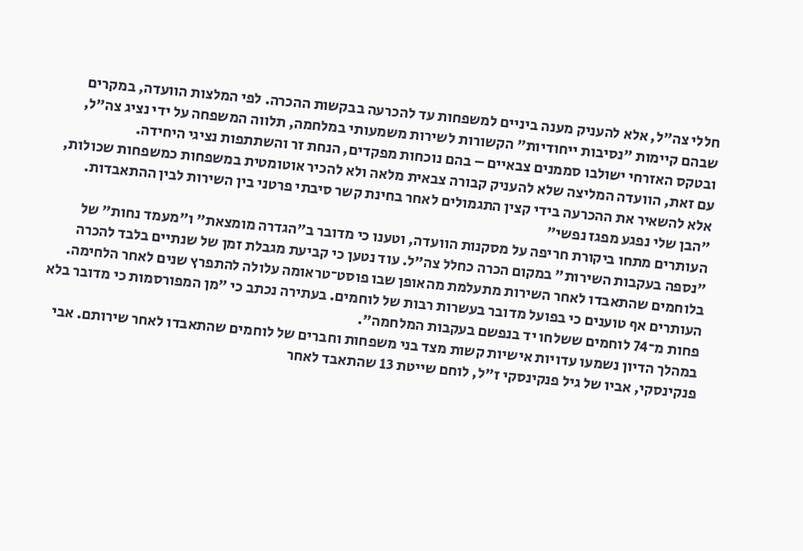חללי צה"ל, אלא להעניק מענה ביניים למשפחות עד להכרעה בבקשות ההכרה. לפי המלצות הוועדה, במקרים שבהם קיימות "נסיבות ייחודיות" הקשורות לשירות משמעותי במלחמה, תלווה המשפחה על ידי נציג צה"ל, ובטקס האזרחי ישולבו סממנים צבאיים – בהם נוכחות מפקדים, הנחת זר והשתתפות נציגי היחידה.
עם זאת, הוועדה המליצה שלא להעניק קבורה צבאית מלאה ולא להכיר אוטומטית במשפחות כמשפחות שכולות, אלא להשאיר את ההכרעה בידי קצין התגמולים לאחר בחינת קשר סיבתי פרטני בין השירות לבין ההתאבדות.
"הבן שלי נפגע מפגז נפשי"
העותרים מתחו ביקורת חריפה על מסקנות הוועדה, וטענו כי מדובר ב"הגדרה מומצאת" ו"מעמד נחות" של "נספה בעקבות השירות" במקום הכרה כחלל צה"ל. עוד נטען כי קביעת מגבלת זמן של שנתיים בלבד להכרה בלוחמים שהתאבדו לאחר השירות מתעלמת מהאופן שבו פוסט־טראומה עלולה להתפרץ שנים לאחר הלחימה.
העותרים אף טוענים כי בפועל מדובר בעשרות רבות של לוחמים. בעתירה נכתב כי "מן המפורסמות כי מדובר בלא פחות מ־74 לוחמים ששלחו יד בנפשם בעקבות המלחמה".
במהלך הדיון נשמעו עדויות אישיות קשות מצד בני משפחות וחברים של לוחמים שהתאבדו לאחר שירותם. אבי פנקינסקי, אביו של גיל פנקינסקי ז"ל, לוחם שייטת 13 שהתאבד לאחר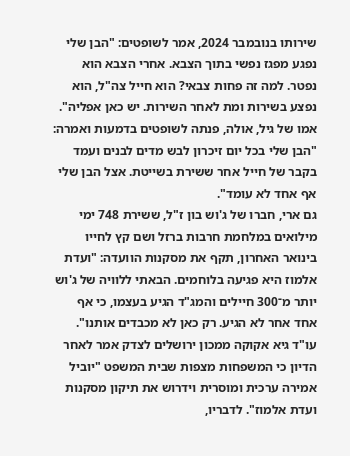שירותו בנובמבר 2024, אמר לשופטים: "הבן שלי נפגע מפגז נפשי בתוך הצבא. אחרי הצבא הוא נפטר. למה זה פחות צבאי? הוא חייל צה"ל, הוא נפצע בשירות ומת לאחר השירות. יש כאן אפליה".
אמו של גיל, אולה, פנתה לשופטים בדמעות ואמרה: "הבן שלי בכל יום זיכרון לבש מדים לבנים ועמד בקבר של חייל אחר ששירת בשייטת. אצל הבן שלי אף אחד לא עומד".
גם ארי, חברו של ג'וש בון ז"ל, ששירת 748 ימי מילואים במלחמת חרבות ברזל ושם קץ לחייו בינואר האחרון, תקף את מסקנות הוועדה: "ועדת אלמוז היא פגיעה בלוחמים. הבאתי ללוויה של ג'וש יותר מ־300 חיילים והמג"ד הגיע בעצמו, כי אף אחד אחר לא הגיע. רק כאן לא מכבדים אותנו".
עו"ד גיא אקוקה ממכון ירושלים לצדק אמר לאחר הדיון כי המשפחות מצפות שבית המשפט "יוביל אמירה ערכית ומוסרית וידרוש את תיקון מסקנות ועדת אלמוז". לדבריו,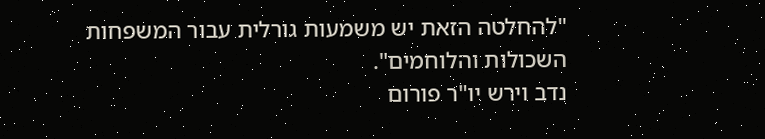"להחלטה הזאת יש משמעות גורלית עבור המשפחות השכולות והלוחמים".
נדב וירש יו"ר פורום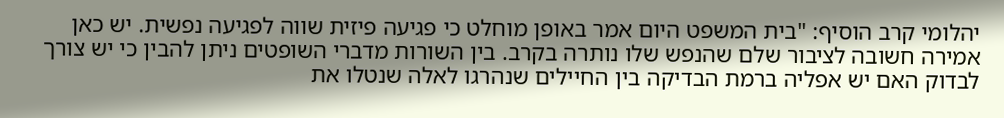יהלומי קרב הוסיף: "בית המשפט היום אמר באופן מוחלט כי פגיעה פיזית שווה לפגיעה נפשית. יש כאן אמירה חשובה לציבור שלם שהנפש שלו נותרה בקרב. בין השורות מדברי השופטים ניתן להבין כי יש צורך לבדוק האם יש אפליה ברמת הבדיקה בין החיילים שנהרגו לאלה שנטלו את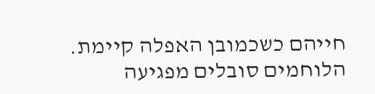חייהם כשכמובן האפלה קיימת. הלוחמים סובלים מפגיעה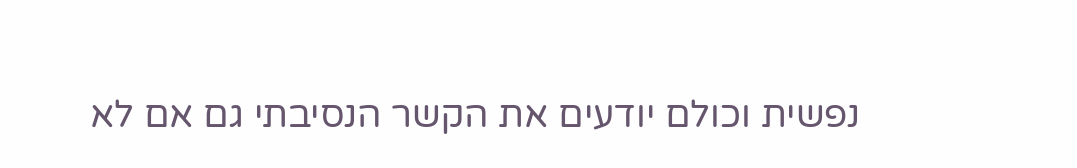נפשית וכולם יודעים את הקשר הנסיבתי גם אם לא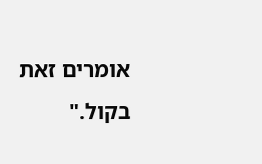אומרים זאת בקול."